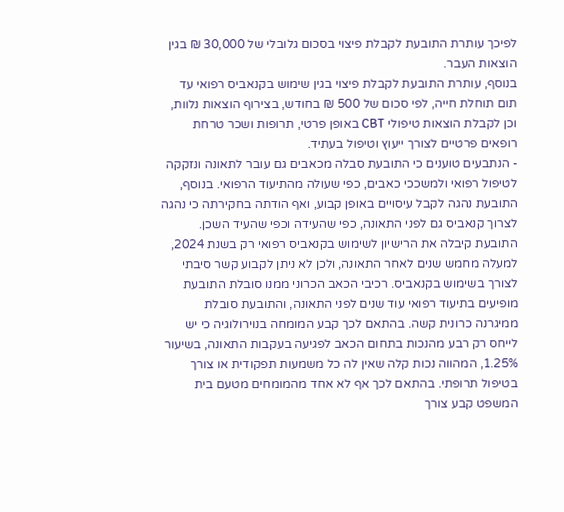לפיכך עותרת התובעת לקבלת פיצוי בסכום גלובלי של 30,000 ₪ בגין הוצאות העבר.
בנוסף, עותרת התובעת לקבלת פיצוי בגין שימוש בקנאביס רפואי עד תום תוחלת חייה, לפי סכום של 500 ₪ בחודש, בצירוף הוצאות נלוות, וכן לקבלת הוצאות טיפולי CBT באופן פרטי, תרופות ושכר טרחת רופאים פרטיים לצורך ייעוץ וטיפול בעתיד.
- הנתבעים טוענים כי התובעת סבלה מכאבים גם עובר לתאונה ונזקקה לטיפול רפואי ולמשככי כאבים, כפי שעולה מהתיעוד הרפואי. בנוסף, התובעת נהגה לקבל עיסויים באופן קבוע, ואף הודתה בחקירתה כי נהגה לצרוך קנאביס גם לפני התאונה, כפי שהעידה וכפי שהעיד השכן.
התובעת קיבלה את הרישיון לשימוש בקנאביס רפואי רק בשנת 2024, למעלה מחמש שנים לאחר התאונה, ולכן לא ניתן לקבוע קשר סיבתי לצורך בשימוש בקנאביס. רכיבי הכאב הכרוני ממנו סובלת התובעת מופיעים בתיעוד רפואי עוד שנים לפני התאונה, והתובעת סובלת ממיגרנה כרונית קשה. בהתאם לכך קבע המומחה בנוירולוגיה כי יש לייחס רק רבע מהנכות בתחום הכאב לפגיעה בעקבות התאונה, בשיעור 1.25%, המהווה נכות קלה שאין לה כל משמעות תפקודית או צורך בטיפול תרופתי. בהתאם לכך אף לא אחד מהמומחים מטעם בית המשפט קבע צורך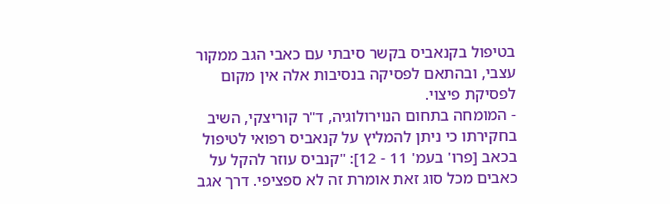בטיפול בקנאביס בקשר סיבתי עם כאבי הגב ממקור עצבי, ובהתאם לפסיקה בנסיבות אלה אין מקום לפסיקת פיצוי.
- המומחה בתחום הנוירולוגיה, ד"ר קוריצקי, השיב בחקירתו כי ניתן להמליץ על קנאביס רפואי לטיפול בכאב [פרו' בעמ' 11 - 12]: "קנביס עוזר להקל על כאבים מכל סוג זאת אומרת זה לא ספציפי. דרך אגב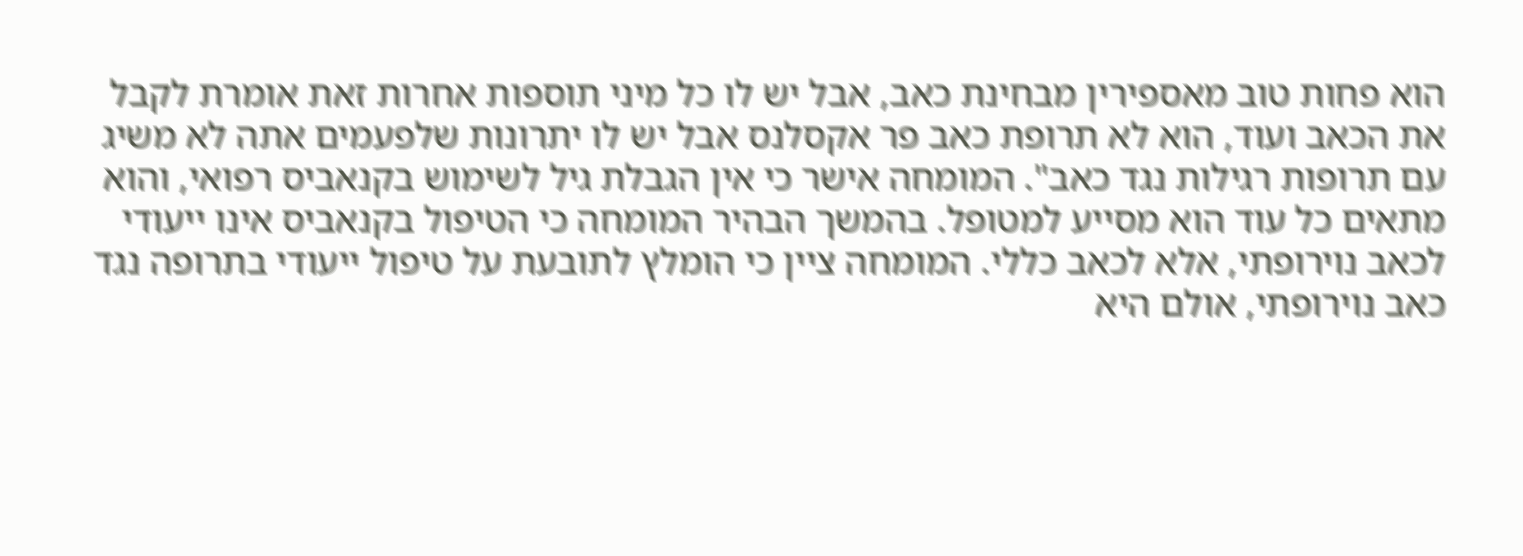הוא פחות טוב מאספירין מבחינת כאב, אבל יש לו כל מיני תוספות אחרות זאת אומרת לקבל את הכאב ועוד, הוא לא תרופת כאב פר אקסלנס אבל יש לו יתרונות שלפעמים אתה לא משיג עם תרופות רגילות נגד כאב". המומחה אישר כי אין הגבלת גיל לשימוש בקנאביס רפואי, והוא מתאים כל עוד הוא מסייע למטופל. בהמשך הבהיר המומחה כי הטיפול בקנאביס אינו ייעודי לכאב נוירופתי, אלא לכאב כללי. המומחה ציין כי הומלץ לתובעת על טיפול ייעודי בתרופה נגד כאב נוירופתי, אולם היא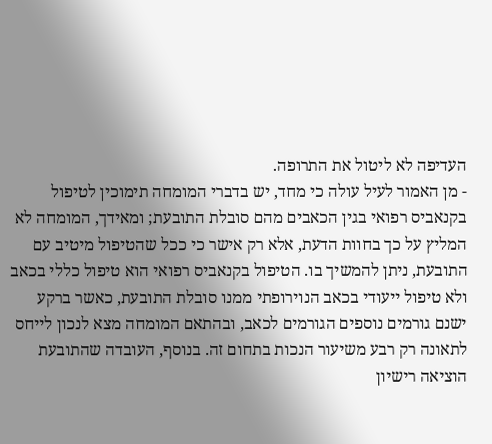העדיפה לא ליטול את התרופה.
- מן האמור לעיל עולה כי מחד, יש בדברי המומחה תימוכין לטיפול בקנאביס רפואי בגין הכאבים מהם סובלת התובעת; ומאידך, המומחה לא המליץ על כך בחוות הדעת, אלא רק אישר כי ככל שהטיפול מיטיב עם התובעת, ניתן להמשיך בו. הטיפול בקנאביס רפואי הוא טיפול כללי בכאב ולא טיפול ייעודי בכאב הנוירופתי ממנו סובלת התובעת, כאשר ברקע ישנם גורמים נוספים הגורמים לכאב, ובהתאם המומחה מצא לנכון לייחס לתאונה רק רבע משיעור הנכות בתחום זה. בנוסף, העובדה שהתובעת הוציאה רישיון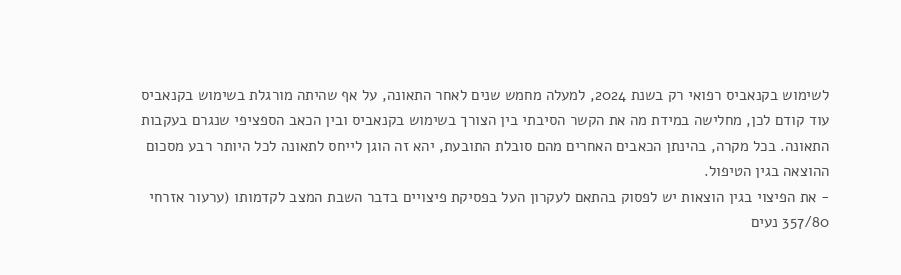לשימוש בקנאביס רפואי רק בשנת 2024, למעלה מחמש שנים לאחר התאונה, על אף שהיתה מורגלת בשימוש בקנאביס עוד קודם לכן, מחלישה במידת מה את הקשר הסיבתי בין הצורך בשימוש בקנאביס ובין הכאב הספציפי שנגרם בעקבות התאונה. בכל מקרה, בהינתן הכאבים האחרים מהם סובלת התובעת, יהא זה הוגן לייחס לתאונה לכל היותר רבע מסכום ההוצאה בגין הטיפול.
- את הפיצוי בגין הוצאות יש לפסוק בהתאם לעקרון העל בפסיקת פיצויים בדבר השבת המצב לקדמותו (ערעור אזרחי 357/80 נעים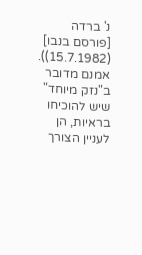נ' ברדה [פורסם בנבו] (15.7.1982)). אמנם מדובר ב"נזק מיוחד" שיש להוכיחו בראיות, הן לעניין הצורך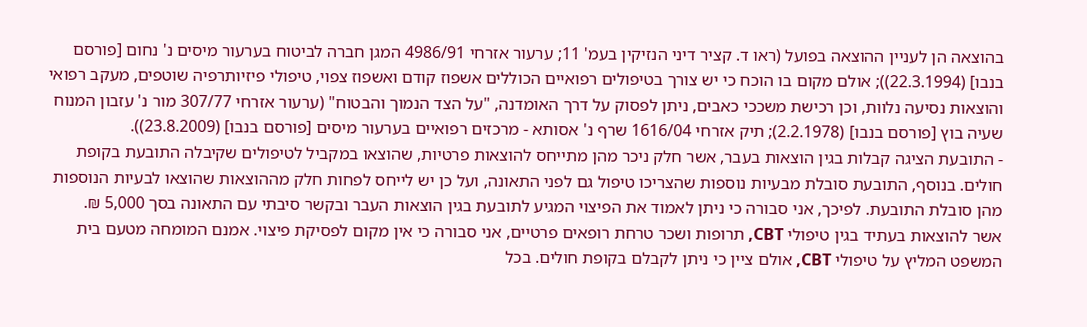בהוצאה הן לעניין ההוצאה בפועל (ראו ד. קציר דיני הנזיקין בעמ' 11; ערעור אזרחי 4986/91 המגן חברה לביטוח בערעור מיסים נ' נחום [פורסם בנבו] (22.3.1994)); אולם מקום בו הוכח כי יש צורך בטיפולים רפואיים הכוללים אשפוז קודם ואשפוז צפוי, טיפולי פיזיותרפיה שוטפים, מעקב רפואי והוצאות נסיעה נלוות, וכן רכישת משככי כאבים, ניתן לפסוק על דרך האומדנה, "על הצד הנמוך והבטוח" (ערעור אזרחי 307/77 מור נ' עזבון המנוח שעיה בוץ [פורסם בנבו] (2.2.1978); תיק אזרחי 1616/04 שרף נ' אסותא - מרכזים רפואיים בערעור מיסים [פורסם בנבו] (23.8.2009)).
- התובעת הציגה קבלות בגין הוצאות בעבר, אשר חלק ניכר מהן מתייחס להוצאות פרטיות, שהוצאו במקביל לטיפולים שקיבלה התובעת בקופת חולים. בנוסף, התובעת סובלת מבעיות נוספות שהצריכו טיפול גם לפני התאונה, ועל כן יש לייחס לפחות חלק מההוצאות שהוצאו לבעיות הנוספות מהן סובלת התובעת. לפיכך, אני סבורה כי ניתן לאמוד את הפיצוי המגיע לתובעת בגין הוצאות העבר ובקשר סיבתי עם התאונה בסך 5,000 ₪.
אשר להוצאות בעתיד בגין טיפולי CBT, תרופות ושכר טרחת רופאים פרטיים, אני סבורה כי אין מקום לפסיקת פיצוי. אמנם המומחה מטעם בית המשפט המליץ על טיפולי CBT, אולם ציין כי ניתן לקבלם בקופת חולים. בכל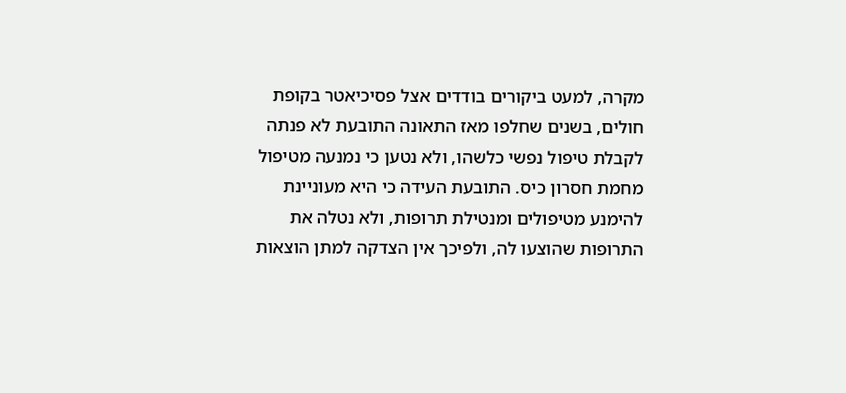מקרה, למעט ביקורים בודדים אצל פסיכיאטר בקופת חולים, בשנים שחלפו מאז התאונה התובעת לא פנתה לקבלת טיפול נפשי כלשהו, ולא נטען כי נמנעה מטיפול מחמת חסרון כיס. התובעת העידה כי היא מעוניינת להימנע מטיפולים ומנטילת תרופות, ולא נטלה את התרופות שהוצעו לה, ולפיכך אין הצדקה למתן הוצאות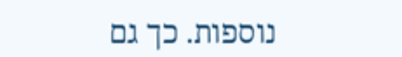נוספות. כך גם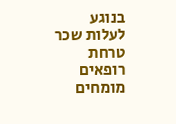בנוגע לעלות שכר טרחת רופאים מומחים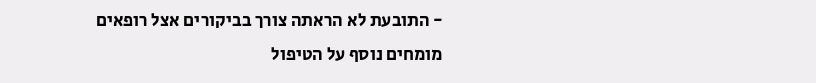- התובעת לא הראתה צורך בביקורים אצל רופאים מומחים נוסף על הטיפול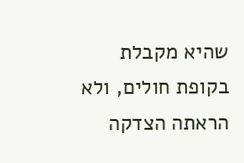שהיא מקבלת בקופת חולים, ולא הראתה הצדקה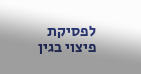לפסיקת פיצוי בגין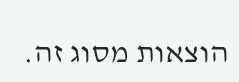הוצאות מסוג זה.